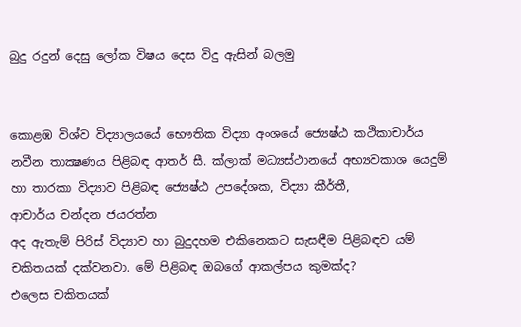බුදු රදුන් දෙසු ලෝක විෂය දෙස විදු ඇසින් බලමු


කොළඹ විශ්ව විද්‍යාලයයේ භෞතික විද්‍යා අංශයේ ජ්‍යෙෂ්ඨ කථිකාචාර්ය නවීන තාක්‍ෂණය පිළිබඳ ආතර් සී. ක්ලාක් මධ්‍යස්ථානයේ අභ්‍යවකාශ යෙදුම් හා තාරකා විද්‍යාව පිළිබඳ ජ්‍යෙෂ්ඨ උපදේශක, විද්‍යා කීර්තී,
ආචාර්ය චන්දන ජයරත්න
අද ඇතැම් පිරිස් විද්‍යාව හා බුදුදහම එකිනෙකට සැසඳීම පිළිබඳව යම් චකිතයක් දක්වනවා. මේ පිළිබඳ ඔබගේ ආකල්පය කුමක්ද?
එලෙස චකිතයක්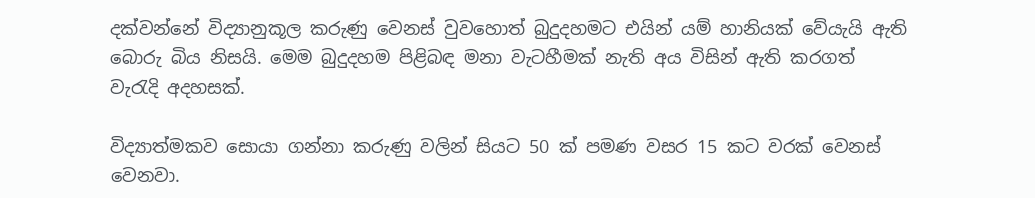දක්වන්නේ විද්‍යානුකූල කරුණු වෙනස් වුවහොත් බුදුදහමට එයින් යම් හානියක් වේයැයි ඇති බොරු බිය නිසයි. මෙම බුදුදහම පිළිබඳ මනා වැටහීමක් නැති අය විසින් ඇති කරගත් වැරැදි අදහසක්.

විද්‍යාත්මකව සොයා ගන්නා කරුණු වලින් සියට 50 ක් පමණ වසර 15 කට වරක් වෙනස් වෙනවා.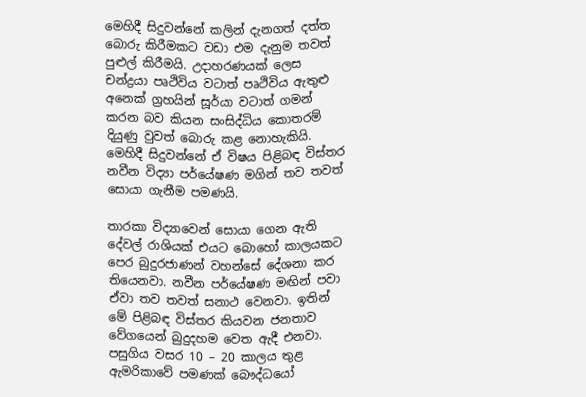මෙහිදී සිදුවන්නේ කලින් දැනගත් දත්ත බොරු කිරීමකට වඩා එම දැනුම තවත් පුළුල් කිරීමයි. උදාහරණයක් ලෙස චන්ද්‍රයා පෘථිවිය වටාත් පෘථිවිය ඇතුළු අනෙක් ග්‍රහයින් සූර්යා වටාත් ගමන් කරන බව කියන සංසිද්ධිය කොතරම් දියුණු වුවත් බොරු කළ නොහැකියි. මෙහිදී සිදුවන්නේ ඒ විෂය පිළිබඳ විස්තර නවීන විද්‍යා පර්යේෂණ මගින් තව තවත් සොයා ගැනීම පමණයි.

තාරකා විද්‍යාවෙන් සොයා ගෙන ඇති දේවල් රාශියක් එයට බොහෝ කාලයකට පෙර බුදුරජාණන් වහන්සේ දේශනා කර තියෙනවා. නවීන පර්යේෂණ මඟින් පවා ඒවා තව තවත් සනාථ වෙනවා. ඉතින් මේ පිළිබඳ විස්තර කියවන ජනතාව වේගයෙන් බුදුදහම වෙත ඇදී එනවා. පසුගිය වසර 10 – 20 කාලය තුළ ඇමරිකාවේ පමණක් බෞද්ධයෝ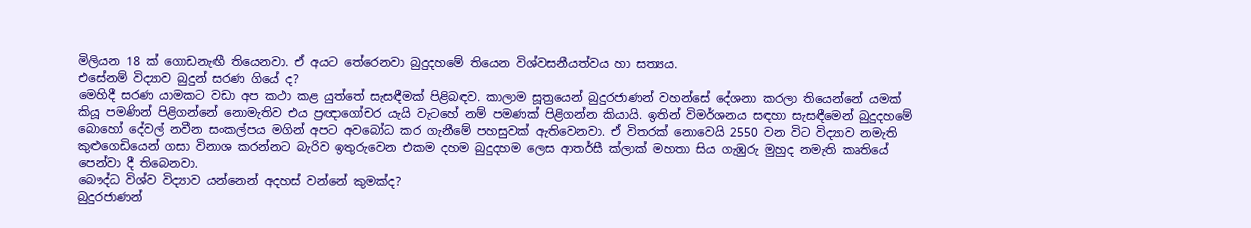මිලියන 18 ක් ගොඩනැඟී තියෙනවා. ඒ අයට තේරෙනවා බුදුදහමේ තියෙන විශ්වසනීයත්වය හා සත්‍යය.
එසේනම් විද්‍යාව බුදුන් සරණ ගියේ ද?
මෙහිදී සරණ යාමකට වඩා අප කථා කළ යුත්තේ සැසඳීමක් පිළිබඳව. කාලාම සූත්‍රයෙන් බුදුරජාණන් වහන්සේ දේශනා කරලා තියෙන්නේ යමක් කියූ පමණින් පිළිගන්නේ නොමැතිව එය ප්‍රඥාගෝචර යැයි වැටහේ නම් පමණක් පිළිගන්න කියායි. ඉතින් විමර්ශනය සඳහා සැසඳීමෙන් බුදුදහමේ බොහෝ දේවල් නවීන සංකල්පය මගින් අපට අවබෝධ කර ගැනීමේ පහසුවක් ඇතිවෙනවා. ඒ විතරක් නොවෙයි 2550 වන විට විද්‍යාව නමැති කුළුගෙඩියෙන් ගසා විනාශ කරන්නට බැරිව ඉතුරුවෙන එකම දහම බුදුදහම ලෙස ආතර්සී ක්ලාක් මහතා සිය ගැඹුරු මුහුද නමැති කෘතියේ පෙන්වා දී තිබෙනවා.
බෞද්ධ විශ්ව විද්‍යාව යන්නෙන් අදහස් වන්නේ කුමක්ද?
බුදුරජාණන්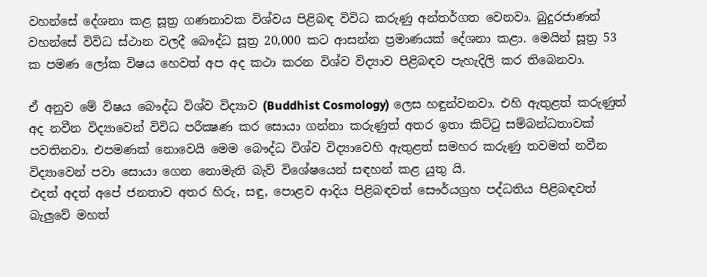වහන්සේ දේශනා කළ සූත්‍ර ගණනාවක විශ්වය පිළිබඳ විවිධ කරුණු අන්තර්ගත වෙනවා. බුදුරජාණන් වහන්සේ විවිධ ස්ථාන වලදී බෞද්ධ සූත්‍ර 20,000 කට ආසන්න ප්‍රමාණයක් දේශනා කළා. මෙයින් සූත්‍ර 53 ක පමණ ලෝක විෂය හෙවත් අප අද කථා කරන විශ්ව විද්‍යාව පිළිබඳව පැහැදිලි කර තිබෙනවා.

ඒ අනුව මේ විෂය බෞද්ධ විශ්ව විද්‍යාව (Buddhist Cosmology) ලෙස හඳුන්වනවා. එහි ඇතුළත් කරුණුත් අද නවීන විද්‍යාවෙන් විවිධ පරීක්‍ෂණ කර සොයා ගන්නා කරුණුත් අතර ඉතා කිට්ටු සම්බන්ධතාවක් පවතිනවා. එපමණක් නොවෙයි මෙම බෞද්ධ විශ්ව විද්‍යාවෙහි ඇතුළත් සමහර කරුණු තවමත් නවීන විද්‍යාවෙන් පවා සොයා ගෙන නොමැති බැව් විශේෂයෙන් සඳහන් කළ යුතු යි.
එදත් අදත් අපේ ජනතාව අතර හිරු, සඳු, පොළව ආදිය පිළිබඳවත් සෞර්යග්‍රහ පද්ධතිය පිළිබඳවත් බැලුවේ මහත්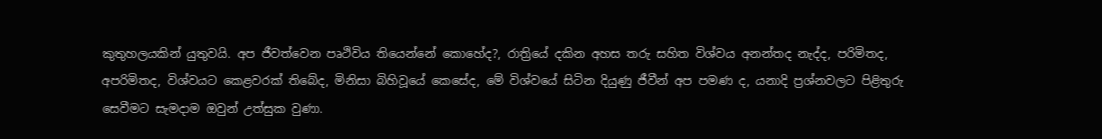කුතුහලයකින් යුතුවයි. අප ජීවත්වෙන පෘථිවිය තියෙන්නේ කොහේද?, රාත්‍රියේ දකින අහස තරු සහිත විශ්වය අනන්තද නැද්ද, පරිමිතද, අපරිමිතද, විශ්වයට කෙළවරක් තිබේද, මිනිසා බිහිවූයේ කෙසේද, මේ විශ්වයේ සිටින දියුණු ජීවීන් අප පමණ ද, යනාදි ප්‍රශ්නවලට පිළිතුරු සෙවීමට සැමදාම ඔවුන් උත්සුක වුණා.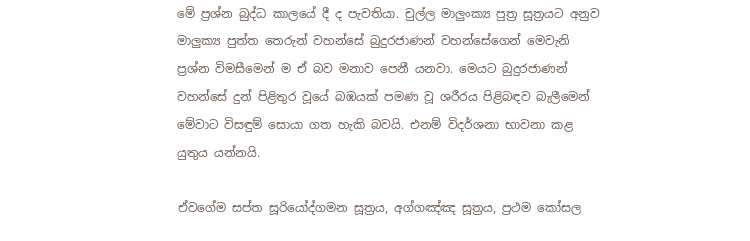මේ ප්‍රශ්න බුද්ධ කාලයේ දී ද පැවතියා. චුල්ල මාලුංක්‍ය පුත්‍ර සූත්‍රයට අනුව මාලුක්‍ය පුත්ත තෙරුන් වහන්සේ බුදුරජාණන් වහන්සේගෙන් මෙවැනි ප්‍රශ්න විමසීමෙන් ම ඒ බව මනාව පෙනී යනවා. මෙයට බුදුරජාණන් වහන්සේ දුන් පිළිතුර වූයේ බඹයක් පමණ වූ ශරීරය පිළිබඳව බැලීමෙන් මේවාට විසඳුම් සොයා ගත හැකි බවයි. එනම් විදර්ශනා භාවනා කළ යුතුය යන්නයි.

ඒවගේම සප්ත සූරියෝද්ගමන සූත්‍රය, අග්ගඤ්ඤ සූත්‍රය, ප්‍රථම කෝසල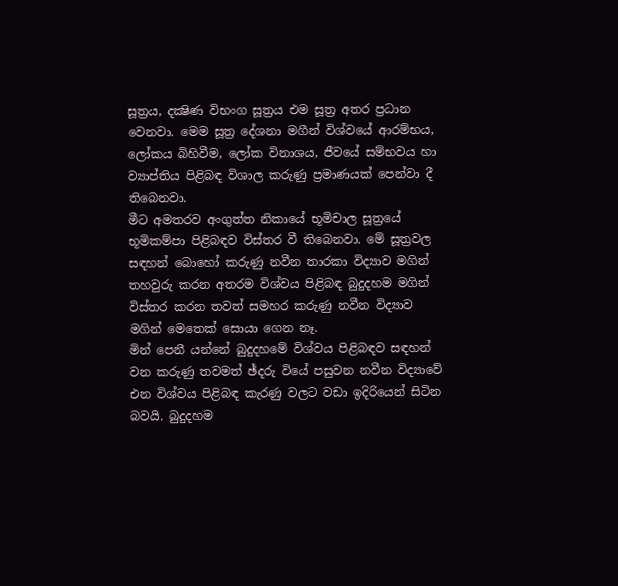සූත්‍රය, දක්‍ෂිණ විභංග සූත්‍රය එම සූත්‍ර අතර ප්‍රධාන වෙනවා. මෙම සූත්‍ර දේශනා මගීන් විශ්වයේ ආරම්භය, ලෝකය බිහිවීම, ලෝක විනාශය, ජීවයේ සම්භවය හා ව්‍යාප්තිය පිළිබඳ විශාල කරුණු ප්‍රමාණයක් පෙන්වා දී තිබෙනවා.
මීට අමතරව අංගුත්ත නිකායේ භූමිචාල සූත්‍රයේ භූමිකම්පා පිළිබඳව විස්තර වී තිබෙනවා. මේ සූත්‍රවල සඳහන් බොහෝ කරුණු නවීන තාරකා විද්‍යාව මගින් තහවුරු කරන අතරම විශ්වය පිළිබඳ බුදුදහම මගින් විස්තර කරන තවත් සමහර කරුණු නවීන විද්‍යාව මගින් මෙතෙක් සොයා ගෙන නෑ.
මින් පෙනී යන්නේ බුදුදහමේ විශ්වය පිළිබඳව සඳහන් වන කරුණු තවමත් ඡ්දරු වියේ පසුවන නවීන විද්‍යාවේ එන විශ්වය පිළිබඳ කැරණු වලට වඩා ඉදිරියෙන් සිටින බවයි. බුදුදහම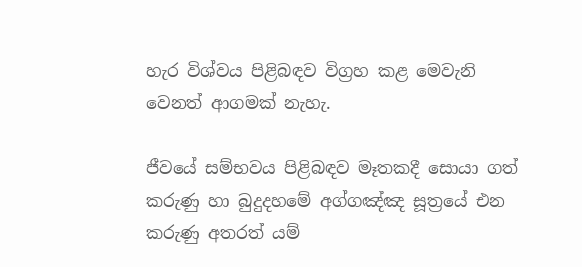හැර විශ්වය පිළිබඳව විග්‍රහ කළ මෙවැනි වෙනත් ආගමක් නැහැ.

ජීවයේ සම්භවය පිළිබඳව මෑතකදී සොයා ගත් කරුණු හා බුදුදහමේ අග්ගඤ්ඤ සූත්‍රයේ එන කරුණු අතරත් යම්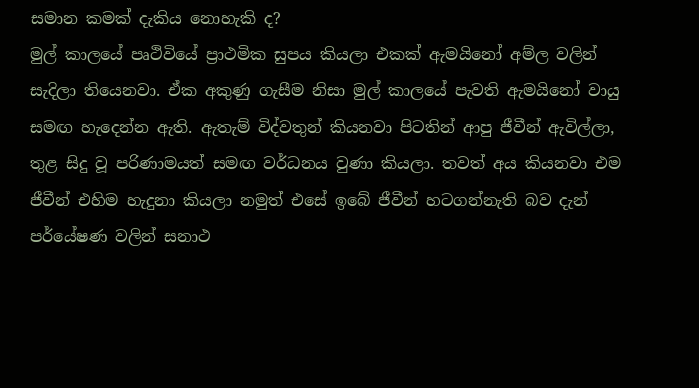සමාන කමක් දැකිය නොහැකි ද?
මුල් කාලයේ පෘථිවියේ ප්‍රාථමික සුපය කියලා එකක් ඇමයිනෝ අම්ල වලින් සැදිලා තියෙනවා. ඒක අකුණු ගැසීම නිසා මුල් කාලයේ පැවති ඇමයිනෝ වායු සමඟ හැදෙන්න ඇති. ඇතැම් විද්වතුන් කියනවා පිටතින් ආපු ජීවීන් ඇවිල්ලා, තුළ සිදු වූ පරිණාමයත් සමඟ වර්ධනය වුණා කියලා. තවත් අය කියනවා එම ජීවීන් එහිම හැදුනා කියලා නමුත් එසේ ඉබේ ජීවීන් හටගන්නැති බව දැන් පර්යේෂණ වලින් සනාථ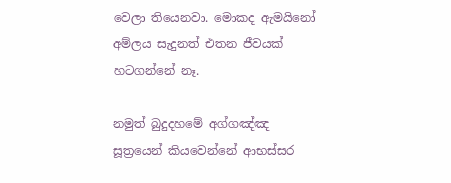වෙලා තියෙනවා. මොකද ඇමයිනෝ අම්ලය සැදුනත් එතන ජීවයක් හටගන්නේ නෑ.

නමුත් බුදුදහමේ අග්ගඤ්ඤ සූත්‍රයෙන් කියවෙන්නේ ආභස්සර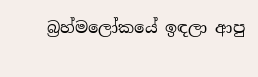බ්‍රහ්මලෝකයේ ඉඳලා ආපු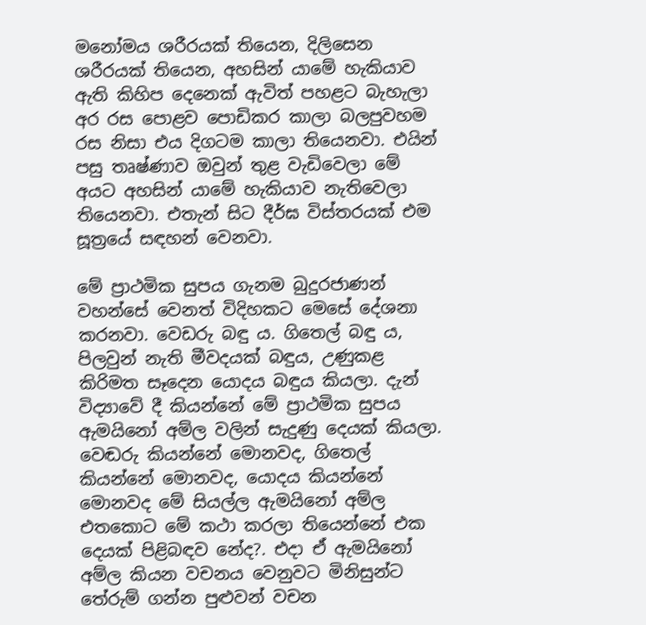මනෝමය ශරීරයක් තියෙන, දිලිසෙන ශරීරයක් තියෙන, අහසින් යාමේ හැකියාව ඇති කිහිප දෙනෙක් ඇවිත් පහළට බැහැලා අර රස පොළව පොඩිකර කාලා බලපුවහම රස නිසා එය දිගටම කාලා තියෙනවා. එයින් පසු තෘෂ්ණාව ඔවුන් තුළ වැඩිවෙලා මේ අයට අහසින් යාමේ හැකියාව නැතිවෙලා තියෙනවා. එතැන් සිට දීර්ඝ විස්තරයක් එම සූත්‍රයේ සඳහන් වෙනවා.

මේ ප්‍රාථමික සුපය ගැනම බුදුරජාණන් වහන්සේ වෙනත් විදිහකට මෙසේ දේශනා කරනවා. වෙඩරු බඳු ය. ගිතෙල් බඳු ය, පිලවුන් නැති මීවදයක් බඳුය, උණුකළ කිරිමත සෑදෙන යොදය බඳුය කියලා. දැන් විද්‍යාවේ දී කියන්නේ මේ ප්‍රාථමික සුපය ඇමයිනෝ අම්ල වලින් සැදුණු දෙයක් කියලා. වෙඬරු කියන්නේ මොනවද, ගිතෙල් කියන්නේ මොනවද, යොදය කියන්නේ මොනවද මේ සියල්ල ඇමයිනෝ අම්ල එතකොට මේ කථා කරලා තියෙන්නේ එක දෙයක් පිළිබඳව නේද?. එදා ඒ ඇමයිනෝ අම්ල කියන වචනය වෙනුවට මිනිසුන්ට තේරුම් ගන්න පුළුවන් වචන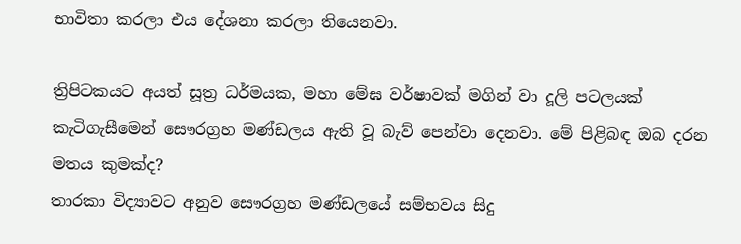භාවිතා කරලා එය දේශනා කරලා තියෙනවා.

ත්‍රිපිටකයට අයත් සූත්‍ර ධර්මයක, මහා මේඝ වර්ෂාවක් මගින් වා දූලි පටලයක් කැටිගැසීමෙන් සෞරග්‍රහ මණ්ඩලය ඇති වූ බැව් පෙන්වා දෙනවා. මේ පිළිබඳ ඔබ දරන මතය කුමක්ද?
තාරකා විද්‍යාවට අනුව සෞරග්‍රහ මණ්ඩලයේ සම්භවය සිදු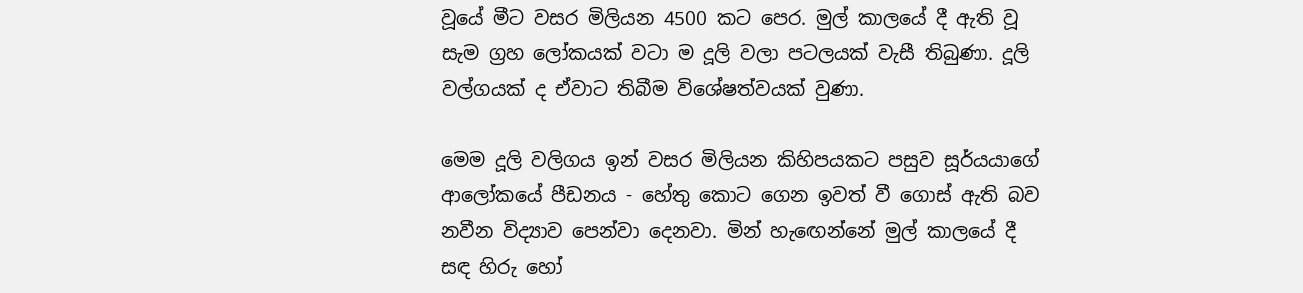වූයේ මීට වසර මිලියන 4500 කට පෙර. මුල් කාලයේ දී ඇති වූ සැම ග්‍රහ ලෝකයක් වටා ම දූලි වලා පටලයක් වැසී තිබුණා. දූලි වල්ගයක් ද ඒවාට තිබීම විශේෂත්වයක් වුණා.

මෙම දූලි වලිගය ඉන් වසර මිලියන කිහිපයකට පසුව සූර්යයාගේ ආලෝකයේ පීඩනය - හේතු කොට ගෙන ඉවත් වී ගොස් ඇති බව නවීන විද්‍යාව පෙන්වා දෙනවා. මින් හැඟෙන්නේ මුල් කාලයේ දී සඳ හිරු හෝ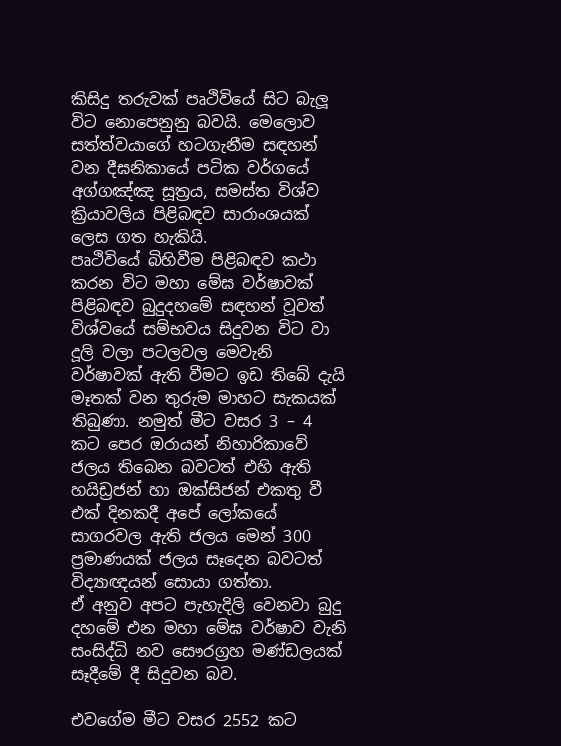කිසිදු තරුවක් පෘථිවියේ සිට බැලූ විට නොපෙනුනු බවයි. මෙලොව සත්ත්වයාගේ හටගැනීම සඳහන් වන දීඝනිකායේ පටික වර්ගයේ අග්ගඤ්ඤ සූත්‍රය, සමස්ත විශ්ව ක්‍රියාවලිය පිළිබඳව සාරාංශයක් ලෙස ගත හැකියි.
පෘථිවියේ බිහිවීම පිළිබඳව කථා කරන විට මහා මේඝ වර්ෂාවක් පිළිබඳව බුදුදහමේ සඳහන් වූවත් විශ්වයේ සම්භවය සිදුවන විට වා දූලි වලා පටලවල මෙවැනි වර්ෂාවක් ඇති වීමට ඉඩ තිබේ දැයි මෑතක් වන තුරුම මාහට සැකයක් තිබුණා. නමුත් මීට වසර 3 – 4 කට පෙර ඔරායන් නිහාරිකාවේ ජලය තිබෙන බවටත් එහි ඇති හයිඩ්‍රජන් හා ඔක්සිජන් එකතු වී එක් දිනකදී අපේ ලෝකයේ සාගරවල ඇති ජලය මෙන් 300 ප්‍රමාණයක් ජලය සෑදෙන බවටත් විද්‍යාඥයන් සොයා ගත්තා.
ඒ අනුව අපට පැහැදිලි වෙනවා බුදු දහමේ එන මහා මේඝ වර්ෂාව වැනි සංසිද්ධි නව සෞරග්‍රහ මණ්ඩලයක් සෑදීමේ දී සිදුවන බව.

එවගේම මීට වසර 2552 කට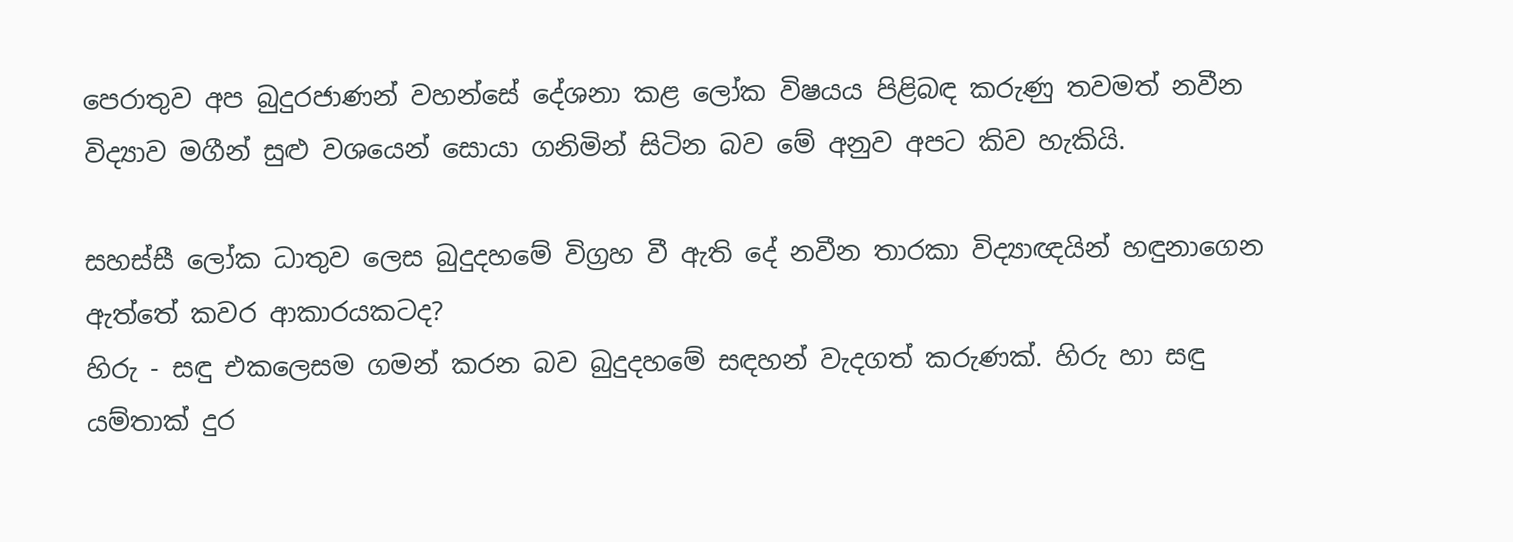පෙරාතුව අප බුදුරජාණන් වහන්සේ දේශනා කළ ලෝක විෂයය පිළිබඳ කරුණු තවමත් නවීන විද්‍යාව මගීන් සුළු වශයෙන් සොයා ගනිමින් සිටින බව මේ අනුව අපට කිව හැකියි.

සහස්සී ලෝක ධාතුව ලෙස බුදුදහමේ විග්‍රහ වී ඇති දේ නවීන තාරකා විද්‍යාඥයින් හඳුනාගෙන ඇත්තේ කවර ආකාරයකටද?
හිරු - සඳු එකලෙසම ගමන් කරන බව බුදුදහමේ සඳහන් වැදගත් කරුණක්. හිරු හා සඳු යම්තාක් දුර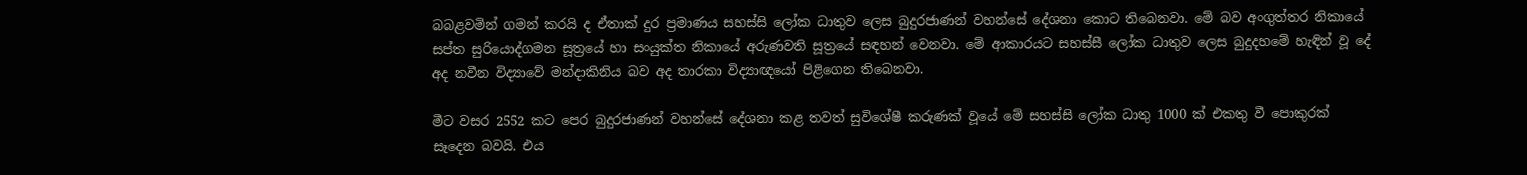බබළවමින් ගමන් කරයි ද ඒතාක් දුර ප්‍රමාණය සහස්සි ලෝක ධාතුව ලෙස බුදුරජාණන් වහන්සේ දේශනා කොට තිබෙනවා. මේ බව අංගුත්තර නිකායේ සප්ත සුරියොද්ගමන සූත්‍රයේ හා සංයුක්ත නිකායේ අරුණවති සූත්‍රයේ සඳහන් වෙනවා. මේ ආකාරයට සහස්සී ලෝක ධාතුව ලෙස බුදුදහමේ හැඳින් වූ දේ අද නවීන විද්‍යාවේ මන්දාකිනිය බව අද තාරකා විද්‍යාඥයෝ පිළිගෙන තිබෙනවා.

මීට වසර 2552 කට පෙර බුදුරජාණන් වහන්සේ දේශනා කළ තවත් සුවිශේෂී කරුණක් වූයේ මේ සහස්සි ලෝක ධාතු 1000 ක් එකතු වී පොකුරක් සෑදෙන බවයි. එය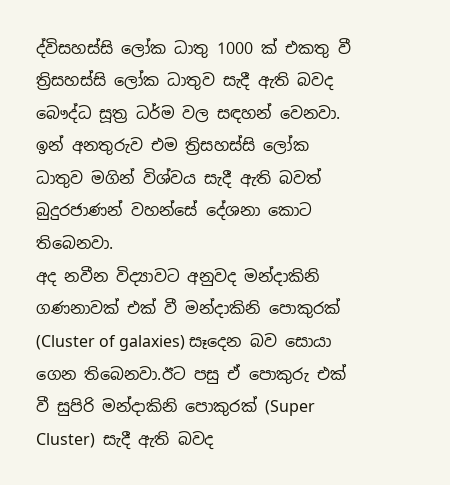ද්විසහස්සි ලෝක ධාතු 1000 ක් එකතු වී ත්‍රිසහස්සි ලෝක ධාතුව සැදී ඇති බවද බෞද්ධ සූත්‍ර ධර්ම වල සඳහන් වෙනවා. ඉන් අනතුරුව එම ත්‍රිසහස්සි ලෝක ධාතුව මගින් විශ්වය සැදී ඇති බවත් බුදුරජාණන් වහන්සේ දේශනා කොට තිබෙනවා.
අද නවීන විද්‍යාවට අනුවද මන්දාකිනි ගණනාවක් එක් වී මන්දාකිනි පොකුරක් (Cluster of galaxies) සෑදෙන බව සොයා ගෙන තිබෙනවා.ඊට පසු ඒ පොකුරු එක් වී සුපිරි මන්දාකිනි පොකුරක් (Super Cluster)  සැදී ඇති බවද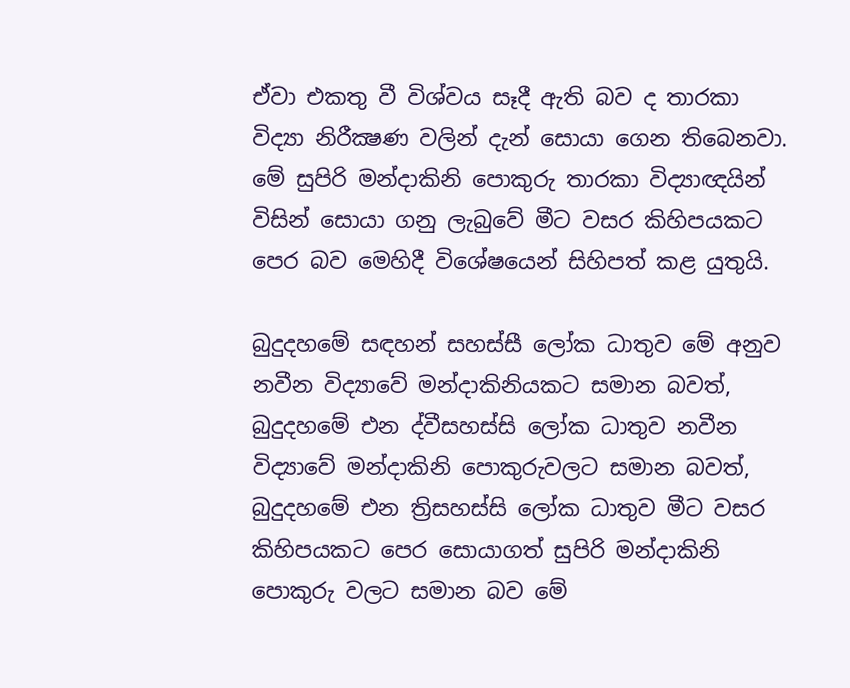ඒවා එකතු වී විශ්වය සෑදී ඇති බව ද තාරකා විද්‍යා නිරීක්‍ෂණ වලින් දැන් සොයා ගෙන තිබෙනවා. මේ සුපිරි මන්දාකිනි පොකුරු තාරකා විද්‍යාඥයින් විසින් සොයා ගනු ලැබුවේ මීට වසර කිහිපයකට පෙර බව මෙහිදී විශේෂයෙන් සිහිපත් කළ යුතුයි.

බුදුදහමේ සඳහන් සහස්සී ලෝක ධාතුව මේ අනුව නවීන විද්‍යාවේ මන්දාකිනියකට සමාන බවත්, බුදුදහමේ එන ද්වීසහස්සි ලෝක ධාතුව නවීන විද්‍යාවේ මන්දාකිනි පොකුරුවලට සමාන බවත්, බුදුදහමේ එන ත්‍රිසහස්සි ලෝක ධාතුව මීට වසර කිහිපයකට පෙර සොයාගත් සුපිරි මන්දාකිනි පොකුරු වලට සමාන බව මේ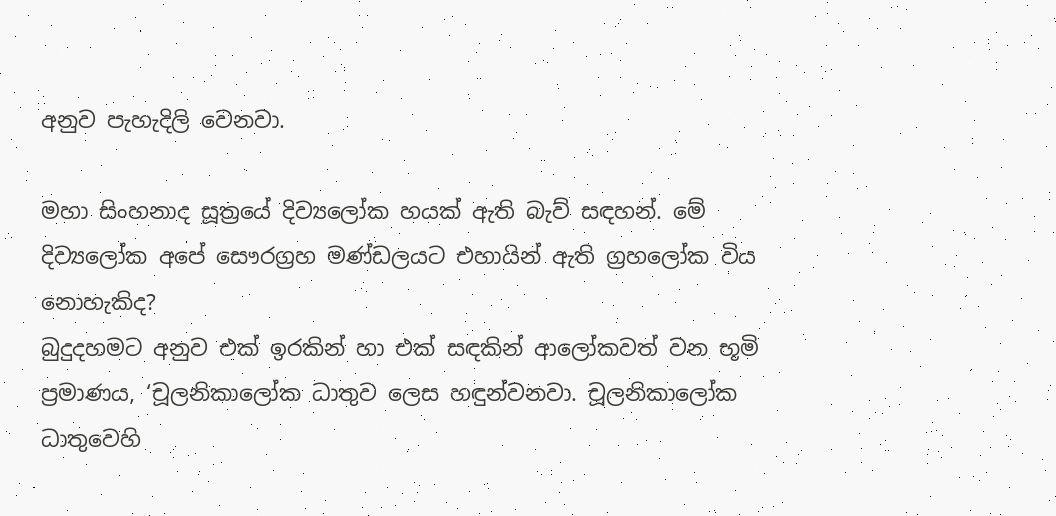අනුව පැහැදිලි වෙනවා.

මහා සිංහනාද සූත්‍රයේ දිව්‍යලෝක හයක් ඇති බැව් සඳහන්. මේ දිව්‍යලෝක අපේ සෞරග්‍රහ මණ්ඩලයට එහායින් ඇති ග්‍රහලෝක විය නොහැකිද?
බුදුදහමට අනුව එක් ඉරකින් හා එක් සඳකින් ආලෝකවත් වන භූමි ප්‍රමාණය, ‘චූලනිකාලෝක ධාතුව ලෙස හඳුන්වනවා. චූලනිකාලෝක ධාතුවෙහි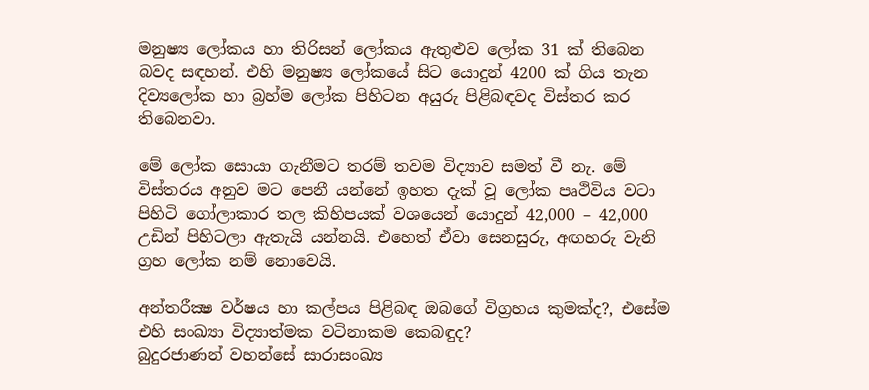මනුෂ්‍ය ලෝකය හා තිරිසන් ලෝකය ඇතුළුව ලෝක 31 ක් තිබෙන බවද සඳහන්. එහි මනුෂ්‍ය ලෝකයේ සිට යොදුන් 4200 ක් ගිය තැන දිව්‍යලෝක හා බ්‍රහ්ම ලෝක පිහිටන අයුරු පිළිබඳවද විස්තර කර තිබෙනවා.

මේ ලෝක සොයා ගැනීමට තරම් තවම විද්‍යාව සමත් වී නැ. මේ විස්තරය අනුව මට පෙනී යන්නේ ඉහත දැක් වූ ලෝක පෘථිවිය වටා පිහිටි ගෝලාකාර තල කිහිපයක් වශයෙන් යොදුන් 42,000 – 42,000 උඩින් පිහිටලා ඇතැයි යන්නයි. එහෙත් ඒවා සෙනසුරු, අඟහරු වැනි ග්‍රහ ලෝක නම් නොවෙයි.

අන්තරීක්‍ෂ වර්ෂය හා කල්පය පිළිබඳ ඔබගේ විග්‍රහය කුමක්ද?, එසේම එහි සංඛ්‍යා විද්‍යාත්මක වටිනාකම කෙබඳුද?
බුදුරජාණන් වහන්සේ සාරාසංඛ්‍ය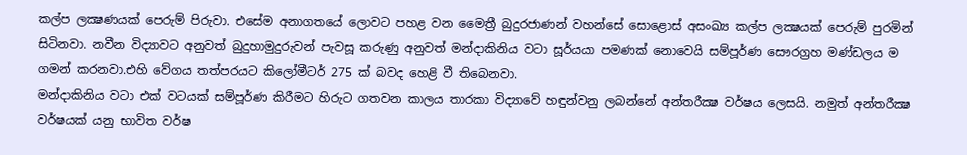කල්ප ලක්‍ෂණයක් පෙරුම් පිරුවා. එසේම අනාගතයේ ලොවට පහළ වන මෛත්‍රී බුදුරජාණන් වහන්සේ සොළොස් අසංඛ්‍ය කල්ප ලක්‍ෂයක් පෙරුම් පුරමින් සිටිනවා. නවීන විද්‍යාවට අනුවත් බුදුහාමුදුරුවන් පැවසූ කරුණු අනුවත් මන්දාකිනිය වටා සූර්යයා පමණක් නොවෙයි සම්පූර්ණ සෞරග්‍රහ මණ්ඩලය ම ගමන් කරනවා.එහි වේගය තත්පරයට කිලෝමීටර් 275 ක් බවද හෙළි වී තිබෙනවා.
මන්දාකිනිය වටා එක් වටයක් සම්පූර්ණ කිරීමට හිරුට ගතවන කාලය තාරකා විද්‍යාවේ හඳුන්වනු ලබන්නේ අන්තරීක්‍ෂ වර්ෂය ලෙසයි. නමුත් අන්තරීක්‍ෂ වර්ෂයක් යනු භාවිත වර්ෂ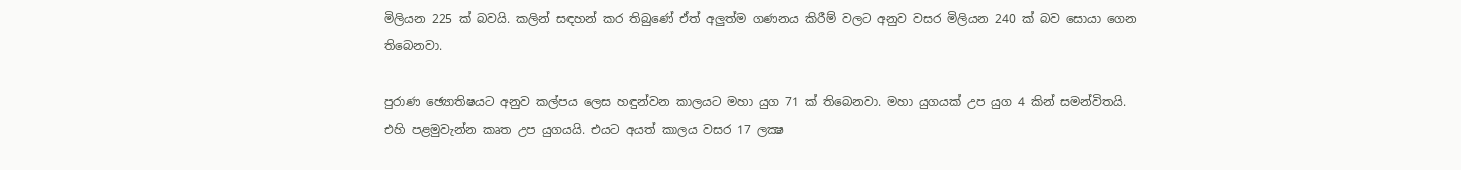මිලියන 225 ක් බවයි. කලින් සඳහන් කර තිබුණේ ඒත් අලුත්ම ගණනය කිරීම් වලට අනුව වසර මිලියන 240 ක් බව සොයා ගෙන තිබෙනවා.

පුරාණ ඡ්‍යොතිෂයට අනුව කල්පය ලෙස හඳුන්වන කාලයට මහා යුග 71 ක් තිබෙනවා. මහා යුගයක් උප යුග 4 කින් සමන්විතයි. එහි පළමුවැන්න කෘත උප යුගයයි. එයට අයත් කාලය වසර 17 ලක්‍ෂ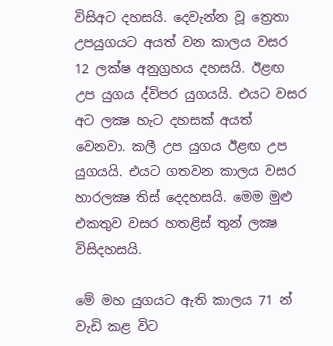විසිඅට දහසයි. දෙවැන්න වූ ත්‍රෙතා උපයුගයට අයත් වන කාලය වසර 12 ලක්ෂ අනුග්‍රහය දහසයි. ඊළඟ උප යුගය ද්විපර යුගයයි. එයට වසර අට ලක්‍ෂ හැට දහසක් අයත් වෙනවා. කලී උප යුගය ඊළඟ උප යුගයයි. එයට ගතවන කාලය වසර හාරලක්‍ෂ තිස් දෙදහසයි. මෙම මුළු එකතුව වසර හතළිස් තුන් ලක්‍ෂ විසිදහසයි.

මේ මහ යුගයට ඇති කාලය 71 න් වැඩි කළ විට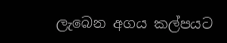ලැබෙන අගය කල්පයට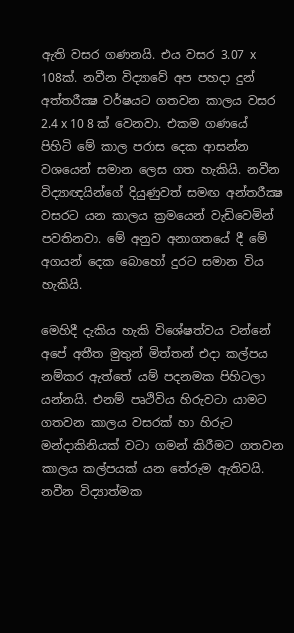ඇති වසර ගණනයි. එය වසර 3.07 x 108ක්. නවීන විද්‍යාවේ අප පහදා දුන් අත්තරීක්‍ෂ වර්ෂයට ගතවන කාලය වසර 2.4 x 10 8 ක් වෙනවා. එකම ගණයේ පිහිටි මේ කාල පරාස දෙක ආසන්න වශයෙන් සමාන ලෙස ගත හැකියි. නවීන විද්‍යාඥයින්ගේ දියුණුවත් සමඟ අන්තරීක්‍ෂ වසරට යන කාලය ක්‍රමයෙන් වැඩිවෙමින් පවතිනවා. මේ අනුව අනාගතයේ දී මේ අගයන් දෙක බොහෝ දුරට සමාන විය හැකියි.

මෙහිදී දැකිය හැකි විශේෂත්වය වන්නේ අපේ අතීත මුතුන් මිත්තන් එදා කල්පය නම්කර ඇත්තේ යම් පදනමක පිහිටලා යන්නයි. එනම් පෘථිවිය හිරුවටා යාමට ගතවන කාලය වසරක් හා හිරුට මන්දාකිනියක් වටා ගමන් කිරීමට ගතවන කාලය කල්පයක් යන තේරුම ඇතිවයි. නවීන විද්‍යාත්මක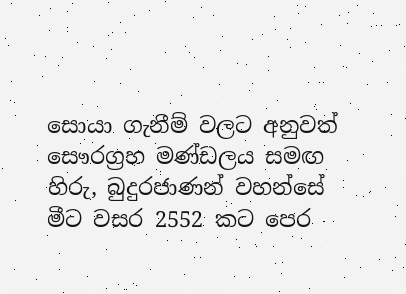සොයා ගැනීම් වලට අනුවත් සෞරග්‍රහ මණ්ඩලය සමඟ හිරු, බුදුරජාණන් වහන්සේ මීට වසර 2552 කට පෙර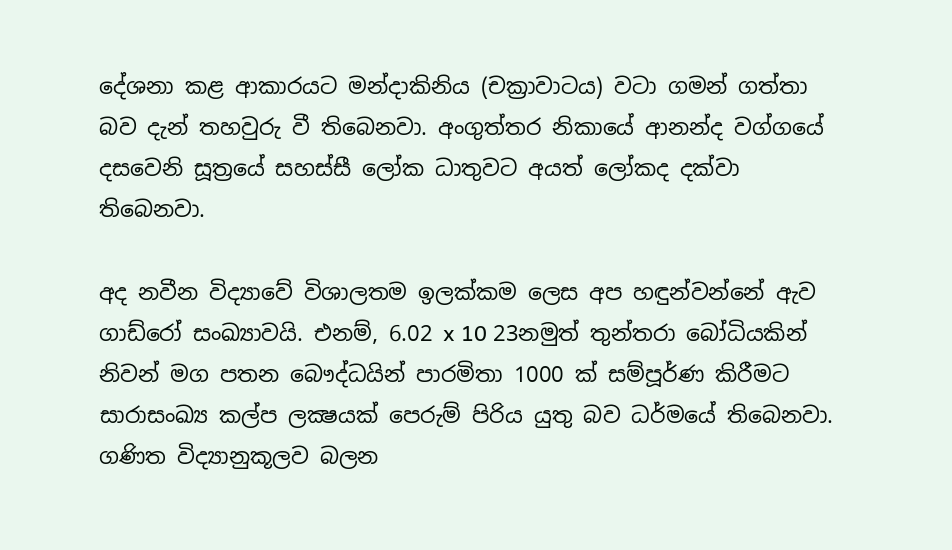දේශනා කළ ආකාරයට මන්දාකිනිය (චක්‍රාවාටය) වටා ගමන් ගත්තා බව දැන් තහවුරු වී තිබෙනවා. අංගුත්තර නිකායේ ආනන්ද වග්ගයේ දසවෙනි සූත්‍රයේ සහස්සී ලෝක ධාතුවට අයත් ලෝකද දක්වා තිබෙනවා.

අද නවීන විද්‍යාවේ විශාලතම ඉලක්කම ලෙස අප හඳුන්වන්නේ ඇව ගාඩ්රෝ සංඛ්‍යාවයි. එනම්, 6.02 x 10 23නමුත් තුන්තරා බෝධියකින් නිවන් මග පතන බෞද්ධයින් පාරමිතා 1000 ක් සම්පූර්ණ කිරීමට සාරාසංඛ්‍ය කල්ප ලක්‍ෂයක් පෙරුම් පිරිය යුතු බව ධර්මයේ තිබෙනවා. ගණිත විද්‍යානුකූලව බලන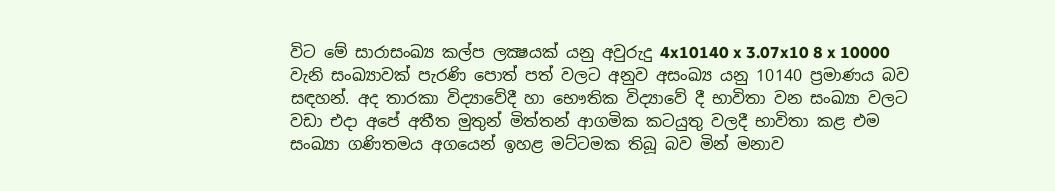විට මේ සාරාසංඛ්‍ය කල්ප ලක්‍ෂයක් යනු අවුරුදු 4x10140 x 3.07x10 8 x 10000 වැනි සංඛ්‍යාවක් පැරණි පොත් පත් වලට අනුව අසංඛ්‍ය යනු 10140 ප්‍රමාණය බව සඳහන්. අද තාරකා විද්‍යාවේදී හා භෞතික විද්‍යාවේ දී භාවිතා වන සංඛ්‍යා වලට වඩා එදා අපේ අතීත මුතුන් මිත්තන් ආගමික කටයුතු වලදී භාවිතා කළ එම සංඛ්‍යා ගණිතමය අගයෙන් ඉහළ මට්ටමක තිබූ බව මින් මනාව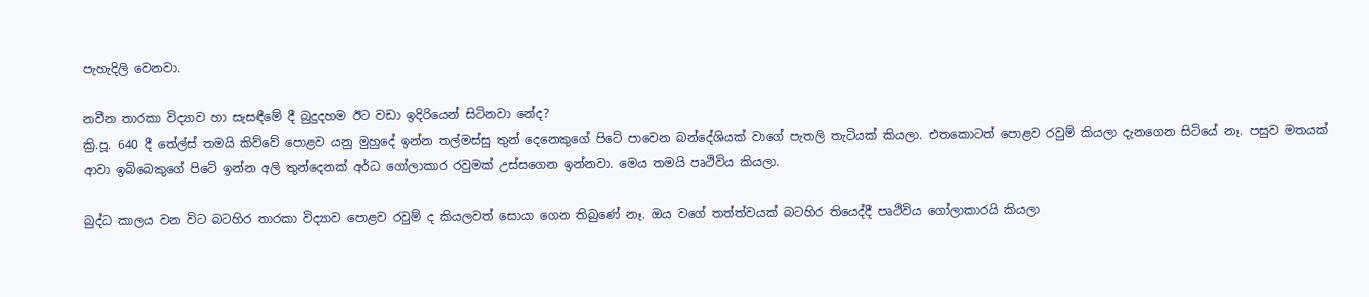පැහැදිලි වෙනවා.

නවීන තාරකා විද්‍යාව හා සැසඳීමේ දී බුදුදහම ඊට වඩා ඉදිරියෙන් සිටිනවා නේද?
ක්‍රි.පූ. 640 දී තේල්ස් තමයි කිව්වේ පොළව යනු මුහුදේ ඉන්න තල්මස්සු තුන් දෙනෙකුගේ පිටේ පාවෙන බන්දේශියක් වාගේ පැතලි තැටියක් කියලා. එතකොටත් පොළව රවුම් කියලා දැනගෙන සිටියේ නෑ. පසුව මතයක් ආවා ඉබ්බෙකුගේ පිටේ ඉන්න අලි තුන්දෙනක් අර්ධ ගෝලාකාර රවුමක් උස්සගෙන ඉන්නවා. මෙය තමයි පෘථිවිය කියලා.

බුද්ධ කාලය වන විට බටහිර තාරකා විද්‍යාව පොළව රවුම් ද කියලවත් සොයා ගෙන තිබුණේ නෑ. ඔය වගේ තත්ත්වයක් බටහිර තියෙද්දී පෘථිවිය ගෝලාකාරයි කියලා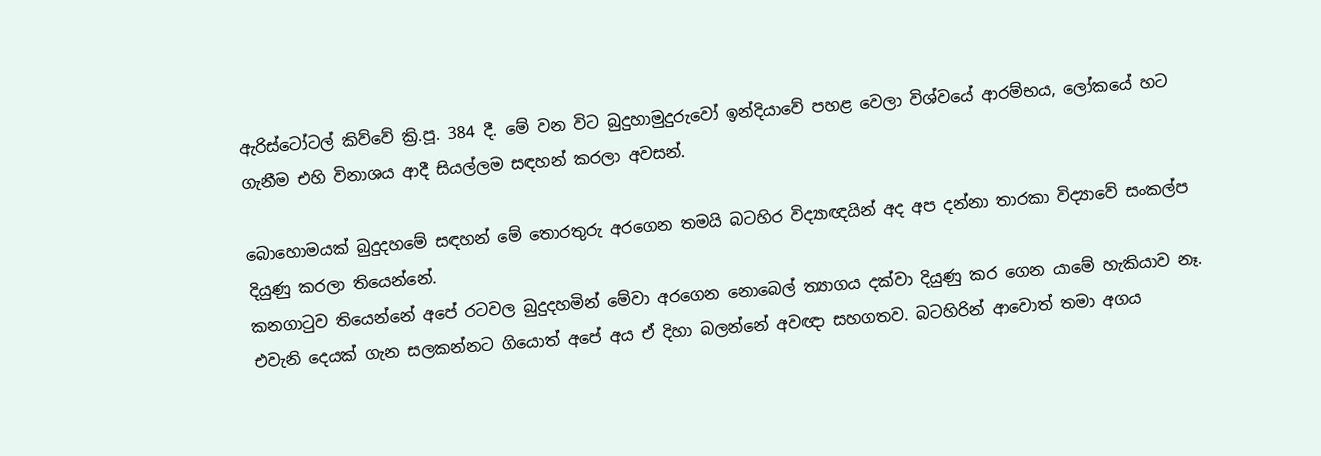ඇරිස්ටෝටල් කිව්වේ ක්‍රි.පූ. 384 දී. මේ වන විට බුදුහාමුදුරුවෝ ඉන්දියාවේ පහළ වෙලා විශ්වයේ ආරම්භය, ලෝකයේ හට ගැනීම එහි විනාශය ආදී සියල්ලම සඳහන් කරලා අවසන්.

බොහොමයක් බුදුදහමේ සඳහන් මේ තොරතුරු අරගෙන තමයි බටහිර විද්‍යාඥයින් අද අප දන්නා තාරකා විද්‍යාවේ සංකල්ප දියුණු කරලා තියෙන්නේ.
කනගාටුව තියෙන්නේ අපේ රටවල බුදුදහමින් මේවා අරගෙන නොබෙල් ත්‍යාගය දක්වා දියුණු කර ගෙන යාමේ හැකියාව නෑ. එවැනි දෙයක් ගැන සලකන්නට ගියොත් අපේ අය ඒ දිහා බලන්නේ අවඥා සහගතව. බටහිරින් ආවොත් තමා අගය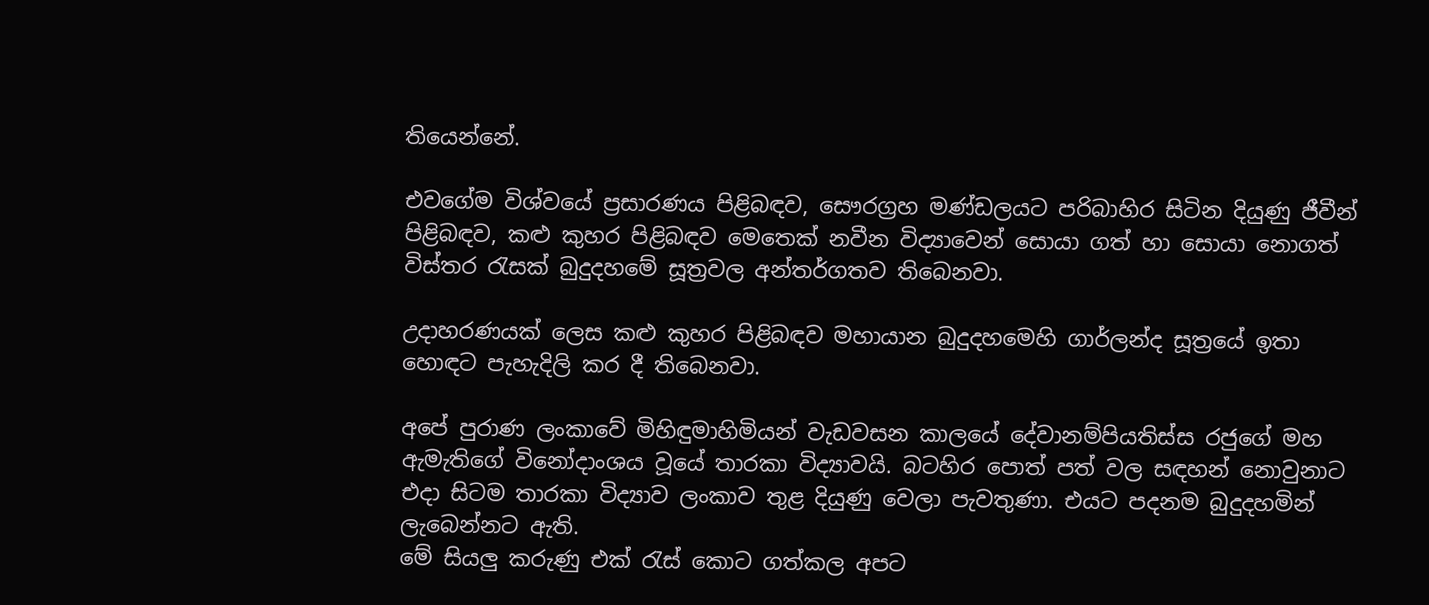තියෙන්නේ.

එවගේම විශ්වයේ ප්‍රසාරණය පිළිබඳව, සෞරග්‍රහ මණ්ඩලයට පරිබාහිර සිටින දියුණු ජීවීන් පිළිබඳව, කළු කුහර පිළිබඳව මෙතෙක් නවීන විද්‍යාවෙන් සොයා ගත් හා සොයා නොගත් විස්තර රැසක් බුදුදහමේ සූත්‍රවල අන්තර්ගතව තිබෙනවා.

උදාහරණයක් ලෙස කළු කුහර පිළිබඳව මහායාන බුදුදහමෙහි ගාර්ලන්ද සූත්‍රයේ ඉතා හොඳට පැහැදිලි කර දී තිබෙනවා.

අපේ පුරාණ ලංකාවේ මිහිඳුමාහිමියන් වැඩවසන කාලයේ දේවානම්පියතිස්ස රජුගේ මහ ඇමැතිගේ විනෝදාංශය වූයේ තාරකා විද්‍යාවයි. බටහිර පොත් පත් වල සඳහන් නොවුනාට එදා සිටම තාරකා විද්‍යාව ලංකාව තුළ දියුණු වෙලා පැවතුණා. එයට පදනම බුදුදහමින් ලැබෙන්නට ඇති.
මේ සියලු කරුණු එක් රැස් කොට ගත්කල අපට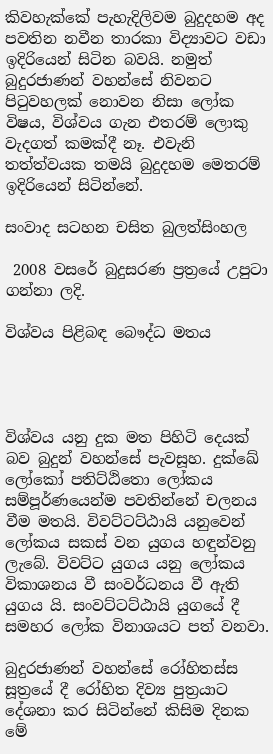කිවහැක්කේ පැහැදිලිවම බුදුදහම අද පවතින නවීන තාරකා විද්‍යාවට වඩා ඉදිරියෙන් සිටින බවයි. නමුත් බුදුරජාණන් වහන්සේ නිවනට පිටුවහලක් නොවන නිසා ලෝක විෂය, විශ්වය ගැන එතරම් ලොකු වැදගත් කමක්දී නෑ. එවැනි තත්ත්වයක තමයි බුදුදහම මෙතරම් ඉදිරියෙන් සිටින්නේ.

සංවාද සටහන චසිත බුලත්සිංහල

 2008 වසරේ බුදුසරණ ප්‍රත්‍රයේ උපුටා ගන්නා ලදි.

විශ්වය පිළිබඳ බෞද්ධ මතය




විශ්වය යනු දුක මත පිහිටි දෙයක් බව බුදුන් වහන්සේ පැවසූහ. දුක්ඛේ ලෝකෝ පතිට්ඨිතො ලෝකය සම්පූර්ණයෙන්ම පවතින්නේ චලනය වීම මතයි. විවට්ටට්ඨායි යනුවෙන් ලෝකය සකස් වන යුගය හඳුන්වනු ලැබේ. විවට්ට යුගය යනු ලෝකය විකාශනය වී සංවර්ධනය වී ඇති යුගය යි. සංවට්ටට්ඨායි යුගයේ දී සමහර ලෝක විනාශයට පත් වනවා.

බුදුරජාණන් වහන්සේ රෝහිතස්ස සූත්‍රයේ දී රෝහිත දිව්‍ය පුත්‍රයාට දේශනා කර සිටින්නේ කිසිම දිනක මේ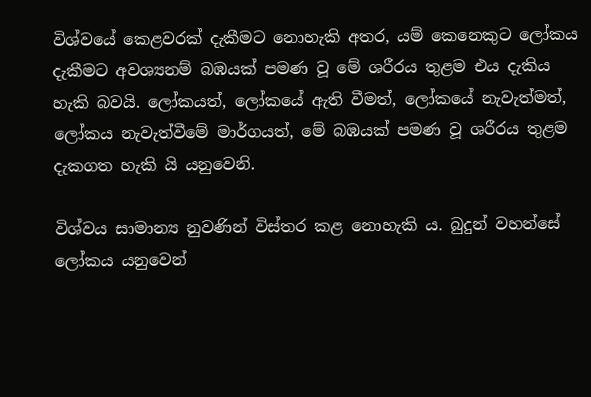විශ්වයේ කෙළවරක් දැකීමට නොහැකි අතර, යම් කෙනෙකුට ලෝකය දැකීමට අවශ්‍යනම් බඹයක් පමණ වූ මේ ශරීරය තුළම එය දැකිය හැකි බවයි. ලෝකයත්, ලෝකයේ ඇති වීමත්, ලෝකයේ නැවැත්මත්, ලෝකය නැවැත්වීමේ මාර්ගයත්, මේ බඹයක් පමණ වූ ශරීරය තුළම දැකගත හැකි යි යනුවෙනි.

විශ්වය සාමාන්‍ය නුවණින් විස්තර කළ නොහැකි ය. බුදුන් වහන්සේ ලෝකය යනුවෙන්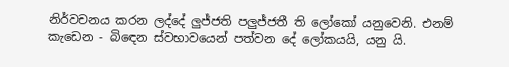නිර්වචනය කරන ලද්දේ ලුජ්ජති පලුජ්ජතී ති ලෝකෝ යනුවෙනි. එනම් කැඩෙන - බිඳෙන ස්වභාවයෙන් පත්වන දේ ලෝකයයි, යනු යි.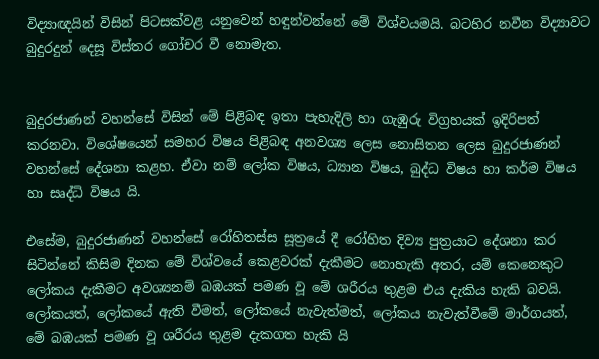විද්‍යාඥයින් විසින් පිටසක්වළ යනුවෙන් හඳුන්වන්නේ මේ විශ්වයමයි. බටහිර නවීන විද්‍යාවට බුදුරදුන් දෙසූ විස්තර ගෝචර වී නොමැත.


බුදුරජාණන් වහන්සේ විසින් මේ පිළිබඳ ඉතා පැහැදිලි හා ගැඹුරු විග්‍රහයක් ඉදිරිපත් කරනවා. විශේෂයෙන් සමහර විෂය පිළිබඳ අනවශ්‍ය ලෙස නොසිතන ලෙස බුදුරජාණන් වහන්සේ දේශනා කළහ. ඒවා නම් ලෝක විෂය, ධ්‍යාන විෂය, බුද්ධ විෂය හා කර්ම විෂය හා සෘද්ධි විෂය යි.

එසේම, බුදුරජාණන් වහන්සේ රෝහිතස්ස සූත්‍රයේ දී රෝහිත දිව්‍ය පුත්‍රයාට දේශනා කර සිටින්නේ කිසිම දිනක මේ විශ්වයේ කෙළවරක් දැකීමට නොහැකි අතර, යම් කෙනෙකුට ලෝකය දැකීමට අවශ්‍යනම් බඹයක් පමණ වූ මේ ශරීරය තුළම එය දැකිය හැකි බවයි.
ලෝකයත්, ලෝකයේ ඇති වීමත්, ලෝකයේ නැවැත්මත්, ලෝකය නැවැත්වීමේ මාර්ගයත්, මේ බඹයක් පමණ වූ ශරීරය තුළම දැකගත හැකි යි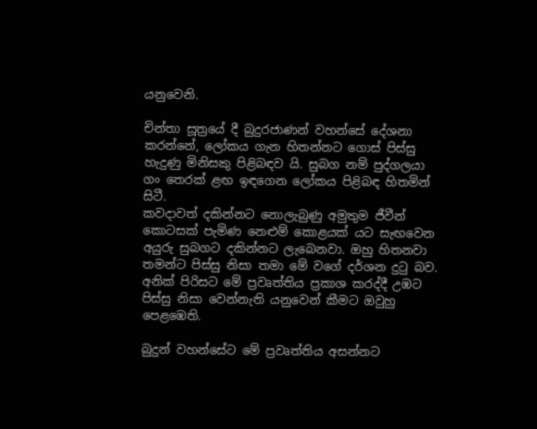යනුවෙනි.

චින්තා සූත්‍රයේ දී බුදුරජාණන් වහන්සේ දේශනා කරන්නේ, ලෝකය ගැන හිතන්නට ගොස් පිස්සු හැදුණු මිනිසකු පිළිබඳව යි. සුබග නම් පුද්ගලයා ගං තෙරක් ළඟ ඉඳගෙන ලෝකය පිළිබඳ හිතමින් සිටී.
කවදාවත් දකින්නට නොලැබුණු අමුතුම ජීවීන් කොටසක් පැමිණ නෙළුම් කොළයක් යට සැඟවෙන අයුරු සුබගට දකින්නට ලැබෙනවා. ඔහු හිතනවා තමන්ට පිස්සු නිසා තමා මේ වගේ දර්ශන දුටු බව. අනික් පිරිසට මේ ප්‍රවෘත්තිය ප්‍රකාශ කරද්දී උඹට පිස්සු නිසා වෙන්නැති යනුවෙන් කීමට ඔවුහු පෙළඹෙති.

බුදුන් වහන්සේට මේ ප්‍රවෘත්තිය අසන්නට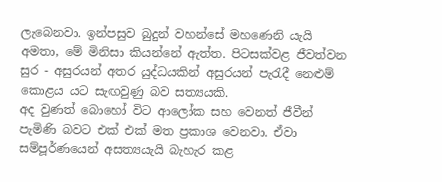ලැබෙනවා. ඉන්පසුව බුදුන් වහන්සේ මහණෙනි යැයි අමතා, මේ මිනිසා කියන්නේ ඇත්ත. පිටසක්වළ ජීවත්වන සුර - අසුරයන් අතර යුද්ධයකින් අසුරයන් පැරැදී නෙළුම් කොළය යට සැඟවුණු බව සත්‍යයකි.
අද වුණත් බොහෝ විට ආලෝක සහ වෙනත් ජීවීන් පැමිණි බවට එක් එක් මත ප්‍රකාශ වෙනවා. ඒවා සම්පූර්ණයෙන් අසත්‍යයැයි බැහැර කළ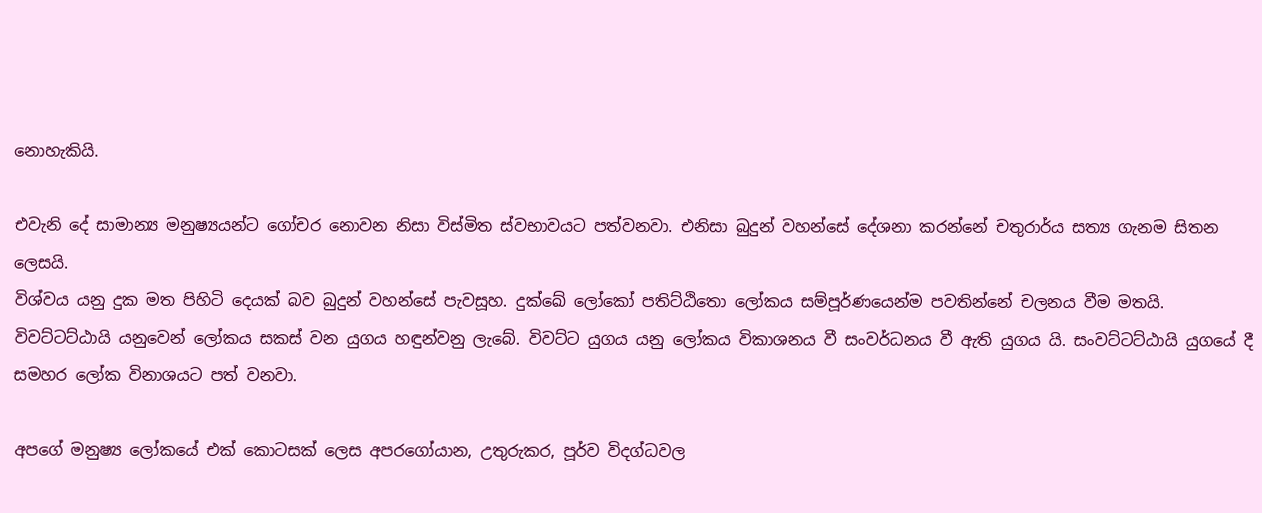නොහැකියි.

එවැනි දේ සාමාන්‍ය මනුෂ්‍යයන්ට ගෝචර නොවන නිසා විස්මිත ස්වභාවයට පත්වනවා. එනිසා බුදුන් වහන්සේ දේශනා කරන්නේ චතුරාර්ය සත්‍ය ගැනම සිතන ලෙසයි.
විශ්වය යනු දුක මත පිහිටි දෙයක් බව බුදුන් වහන්සේ පැවසූහ. දුක්ඛේ ලෝකෝ පතිට්ඨිතො ලෝකය සම්පූර්ණයෙන්ම පවතින්නේ චලනය වීම මතයි.
විවට්ටට්ඨායි යනුවෙන් ලෝකය සකස් වන යුගය හඳුන්වනු ලැබේ. විවට්ට යුගය යනු ලෝකය විකාශනය වී සංවර්ධනය වී ඇති යුගය යි. සංවට්ටට්ඨායි යුගයේ දී සමහර ලෝක විනාශයට පත් වනවා.

අපගේ මනුෂ්‍ය ලෝකයේ එක් කොටසක් ලෙස අපරගෝයාන, උතුරුකර, පූර්ව විදග්ධවල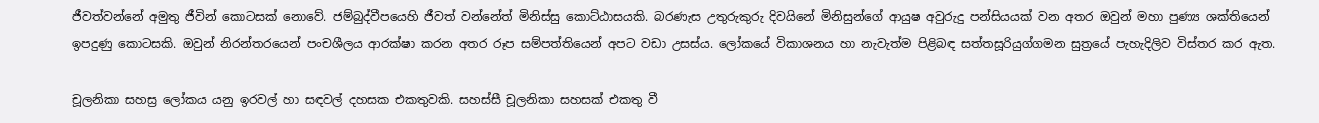ජීවත්වන්නේ අමුතු ජීවින් කොටසක් නොවේ. ජම්බුද්වීපයෙහි ජීවත් වන්නේත් මිනිස්සු කොට්ඨාසයකි. බරණැස උතුරුකුරු දිවයිනේ මිනිසුන්ගේ ආයුෂ අවුරුදු පන්සියයක් වන අතර ඔවුන් මහා පුණ්‍ය ශක්තියෙන් ඉපදුණු කොටසකි. ඔවුන් නිරන්තරයෙන් පංචශීලය ආරක්ෂා කරන අතර රූප සම්පත්තියෙන් අපට වඩා උසස්ය. ලෝකයේ විකාශනය හා නැවැත්ම පිළිබඳ සත්තසූරියුග්ගමන සුත්‍රයේ පැහැදිලිව විස්තර කර ඇත.

චූලනිකා සහස්‍ර ලෝකය යනු ඉරවල් හා සඳවල් දහසක එකතුවකි. සහස්සී චූලනිකා සහසක් එකතු වී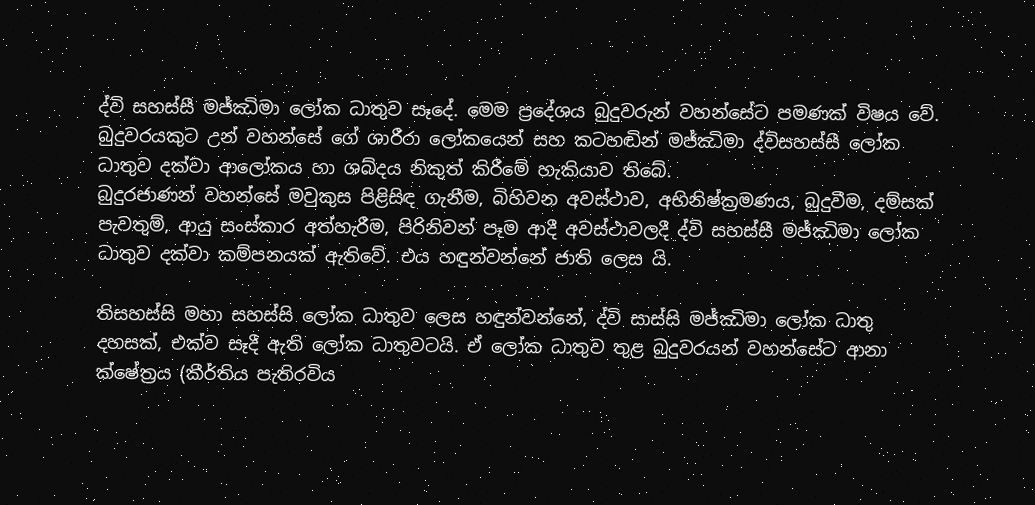ද්වි සහස්සී මජ්ඣිමා ලෝක ධාතුව සෑදේ. මෙම ප්‍රදේශය බුදුවරුන් වහන්සේට පමණක් විෂය වේ.
බුදුවරයකුට උන් වහන්සේ ගේ ශාරීරා ලෝකයෙන් සහ කටහඬින් මජ්ඣිමා ද්විසහස්සී ලෝක ධාතුව දක්වා ආලෝකය හා ශබ්දය නිකුත් කිරීමේ හැකියාව තිබේ.
බුදුරජාණන් වහන්සේ මවුකුස පිළිසිඳ ගැනීම, බිහිවන අවස්ථාව, අභිනිෂ්ක්‍රමණය, බුදුවීම, දම්සක් පැවතුම්, ආයු සංස්කාර අත්හැරීම, පිරිනිවන් පෑම ආදී අවස්ථාවලදී ද්වි සහස්සී මජ්ඣිමා ලෝක ධාතුව දක්වා කම්පනයක් ඇතිවේ. එය හඳුන්වන්නේ ජාති ලෙස යි.

තිසහස්සි මහා සහස්සි ලෝක ධාතුව ලෙස හඳුන්වන්නේ, ද්වි සාස්සි මජ්ඣිමා ලෝක ධාතු දහසක්, එක්ව සෑදී ඇති ලෝක ධාතුවටයි. ඒ ලෝක ධාතුව තුළ බුදුවරයන් වහන්සේට ආනා ක්ෂේත්‍රය (කීර්තිය පැතිරවිය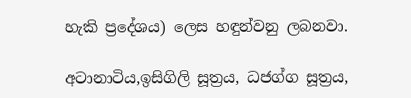හැකි ප්‍රදේශය) ලෙස හඳුන්වනු ලබනවා.

අටානාටිය,ඉසිගිලි සූත්‍රය, ධජග්ග සූත්‍රය,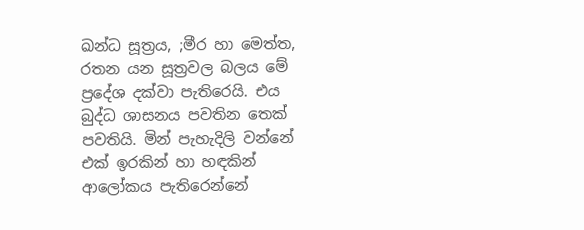ඛන්ධ සූත්‍රය, ;මීර හා මෙත්ත, රතන යන සූත්‍රවල බලය මේ ප්‍රදේශ දක්වා පැතිරෙයි. එය බුද්ධ ශාසනය පවතින තෙක් පවතියි. මින් පැහැදිලි වන්නේ එක් ඉරකින් හා හඳකින් ආලෝකය පැතිරෙන්නේ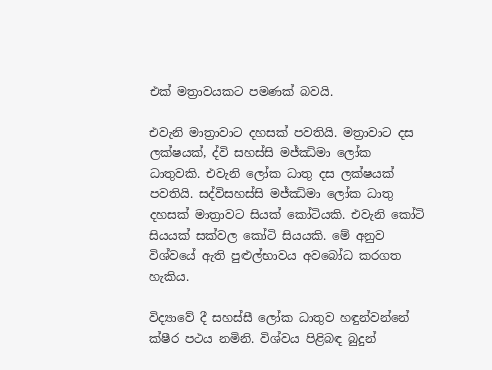එක් මත්‍රාවයකට පමණක් බවයි.

එවැනි මාත්‍රාවාට දහසක් පවතියි. මත්‍රාවාට දස ලක්ෂයක්, ද්වි සහස්සි මජ්ඣිමා ලෝක ධාතුවකි. එවැනි ලෝක ධාතු දස ලක්ෂයක් පවතියි. සද්විසහස්සි මජ්ඣිමා ලෝක ධාතු දහසක් මාත්‍රාවට සියක් කෝටියකි. එවැනි කෝටි සියයක් සක්වල කෝටි සියයකි. මේ අනුව විශ්වයේ ඇති පුළුල්භාවය අවබෝධ කරගත හැකිය.

විද්‍යාවේ දී සහස්සී ලෝක ධාතුව හඳුන්වන්නේ ක්ෂීර පථය නමිනි. විශ්වය පිළිබඳ බුදුන්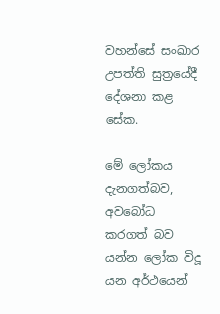වහන්සේ සංඛාර උපත්ති සුත්‍රයේදී දේශනා කළ සේක.

මේ ලෝකය දැනගත්බව, අවබෝධ කරගත් බව යන්න ලෝක විදූ යන අර්ථයෙන්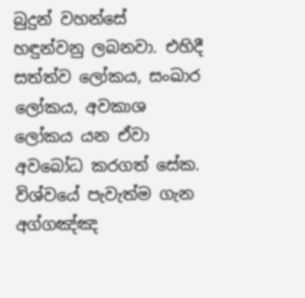බුදුන් වහන්සේ හඳුන්වනු ලබනවා. එහිදී සත්ත්ව ලෝකය, සංඛාර ලෝකය, අවකාශ ලෝකය යන ඒවා අවබෝධ කරගත් සේක.
විශ්වයේ පැවැත්ම ගැන අග්ගඤ්ඤ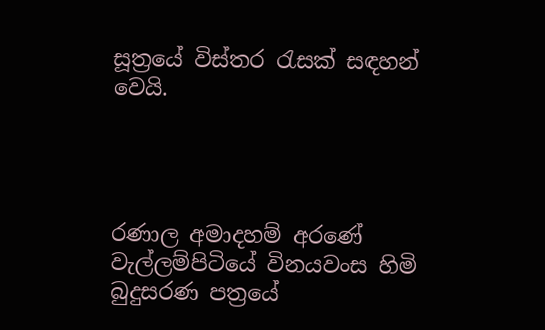සූත්‍රයේ විස්තර රැසක් සඳහන් වෙයි.




රණාල අමාදහම් අරණේ
වැල්ලම්පිටියේ විනයවංස හිමි
බුදුසරණ පත්‍රයේ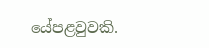යේපළවුවකි.